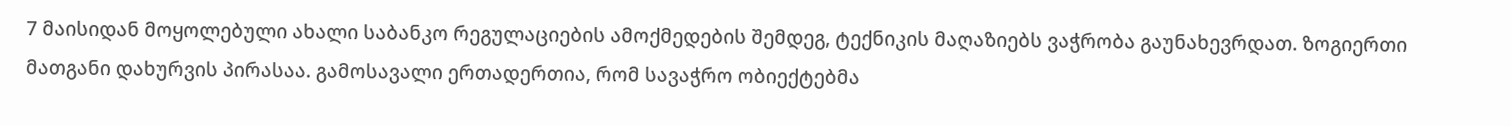7 მაისიდან მოყოლებული ახალი საბანკო რეგულაციების ამოქმედების შემდეგ, ტექნიკის მაღაზიებს ვაჭრობა გაუნახევრდათ. ზოგიერთი მათგანი დახურვის პირასაა. გამოსავალი ერთადერთია, რომ სავაჭრო ობიექტებმა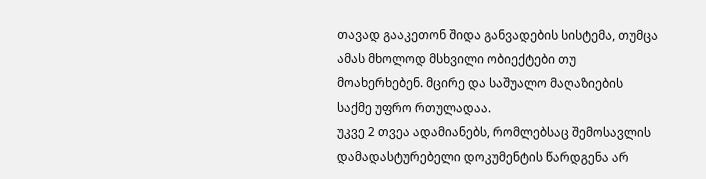თავად გააკეთონ შიდა განვადების სისტემა, თუმცა ამას მხოლოდ მსხვილი ობიექტები თუ მოახერხებენ. მცირე და საშუალო მაღაზიების საქმე უფრო რთულადაა.
უკვე 2 თვეა ადამიანებს, რომლებსაც შემოსავლის დამადასტურებელი დოკუმენტის წარდგენა არ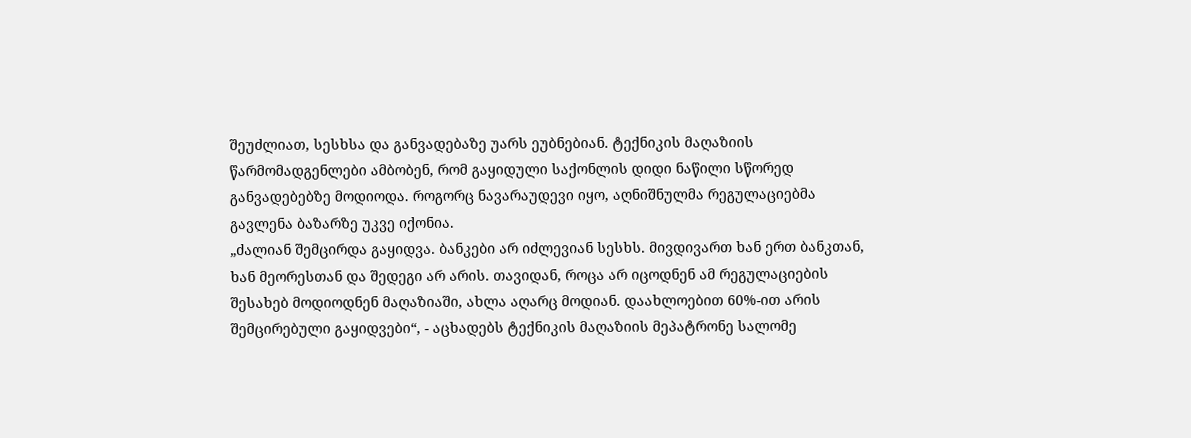შეუძლიათ, სესხსა და განვადებაზე უარს ეუბნებიან. ტექნიკის მაღაზიის წარმომადგენლები ამბობენ, რომ გაყიდული საქონლის დიდი ნაწილი სწორედ განვადებებზე მოდიოდა. როგორც ნავარაუდევი იყო, აღნიშნულმა რეგულაციებმა გავლენა ბაზარზე უკვე იქონია.
„ძალიან შემცირდა გაყიდვა. ბანკები არ იძლევიან სესხს. მივდივართ ხან ერთ ბანკთან, ხან მეორესთან და შედეგი არ არის. თავიდან, როცა არ იცოდნენ ამ რეგულაციების შესახებ მოდიოდნენ მაღაზიაში, ახლა აღარც მოდიან. დაახლოებით 60%-ით არის შემცირებული გაყიდვები“, - აცხადებს ტექნიკის მაღაზიის მეპატრონე სალომე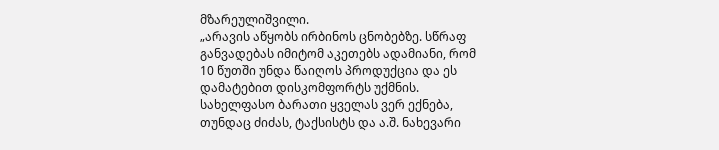მზარეულიშვილი.
„არავის აწყობს ირბინოს ცნობებზე. სწრაფ განვადებას იმიტომ აკეთებს ადამიანი, რომ 10 წუთში უნდა წაიღოს პროდუქცია და ეს დამატებით დისკომფორტს უქმნის. სახელფასო ბარათი ყველას ვერ ექნება, თუნდაც ძიძას, ტაქსისტს და ა.შ. ნახევარი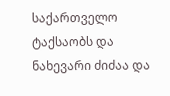საქართველო ტაქსაობს და ნახევარი ძიძაა და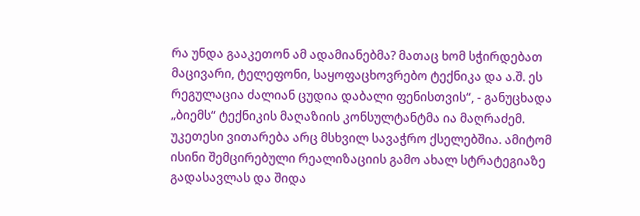რა უნდა გააკეთონ ამ ადამიანებმა? მათაც ხომ სჭირდებათ მაცივარი, ტელეფონი, საყოფაცხოვრებო ტექნიკა და ა.შ. ეს რეგულაცია ძალიან ცუდია დაბალი ფენისთვის“, - განუცხადა „ბიემს“ ტექნიკის მაღაზიის კონსულტანტმა ია მაღრაძემ.
უკეთესი ვითარება არც მსხვილ სავაჭრო ქსელებშია. ამიტომ ისინი შემცირებული რეალიზაციის გამო ახალ სტრატეგიაზე გადასავლას და შიდა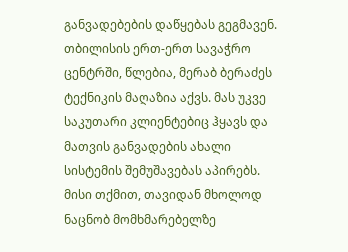განვადებების დაწყებას გეგმავენ.
თბილისის ერთ-ერთ სავაჭრო ცენტრში, წლებია, მერაბ ბერაძეს ტექნიკის მაღაზია აქვს. მას უკვე საკუთარი კლიენტებიც ჰყავს და მათვის განვადების ახალი სისტემის შემუშავებას აპირებს. მისი თქმით, თავიდან მხოლოდ ნაცნობ მომხმარებელზე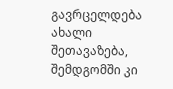გავრცელდება ახალი შეთავაზება, შემდგომში კი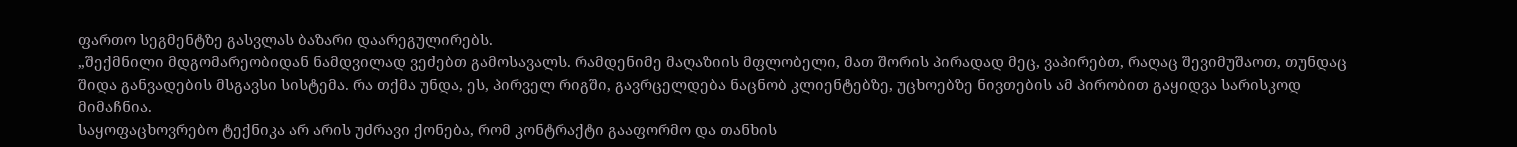ფართო სეგმენტზე გასვლას ბაზარი დაარეგულირებს.
„შექმნილი მდგომარეობიდან ნამდვილად ვეძებთ გამოსავალს. რამდენიმე მაღაზიის მფლობელი, მათ შორის პირადად მეც, ვაპირებთ, რაღაც შევიმუშაოთ, თუნდაც შიდა განვადების მსგავსი სისტემა. რა თქმა უნდა, ეს, პირველ რიგში, გავრცელდება ნაცნობ კლიენტებზე, უცხოებზე ნივთების ამ პირობით გაყიდვა სარისკოდ მიმაჩნია.
საყოფაცხოვრებო ტექნიკა არ არის უძრავი ქონება, რომ კონტრაქტი გააფორმო და თანხის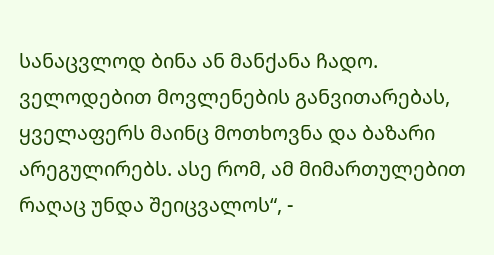სანაცვლოდ ბინა ან მანქანა ჩადო. ველოდებით მოვლენების განვითარებას, ყველაფერს მაინც მოთხოვნა და ბაზარი არეგულირებს. ასე რომ, ამ მიმართულებით რაღაც უნდა შეიცვალოს“, -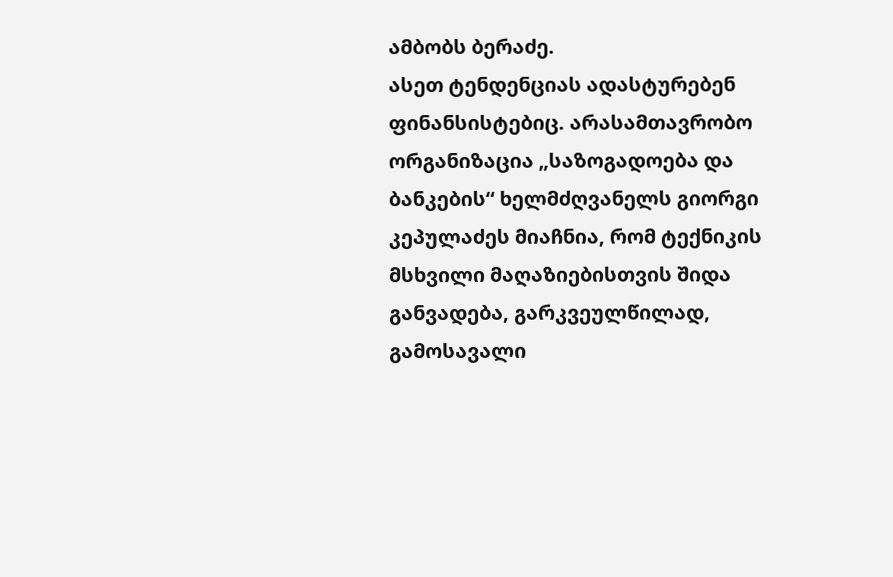ამბობს ბერაძე.
ასეთ ტენდენციას ადასტურებენ ფინანსისტებიც. არასამთავრობო ორგანიზაცია „საზოგადოება და ბანკების“ ხელმძღვანელს გიორგი კეპულაძეს მიაჩნია, რომ ტექნიკის მსხვილი მაღაზიებისთვის შიდა განვადება, გარკვეულწილად, გამოსავალი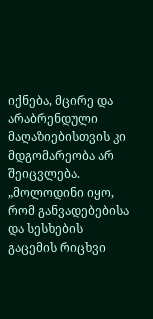იქნება, მცირე და არაბრენდული მაღაზიებისთვის კი მდგომარეობა არ შეიცვლება.
„მოლოდინი იყო, რომ განვადებებისა და სესხების გაცემის რიცხვი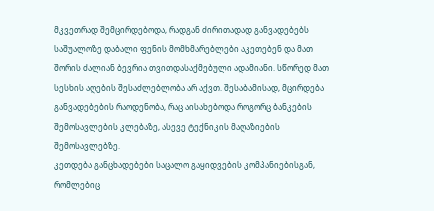მკვეთრად შემცირდებოდა, რადგან ძირითადად განვადებებს საშუალოზე დაბალი ფენის მომხმარებლები აკეთებენ და მათ შორის ძალიან ბევრია თვითდასაქმებული ადამიანი. სწორედ მათ სესხის აღების შესაძლებლობა არ აქვთ. შესაბამისად, მცირდება განვადებების რაოდენობა, რაც აისახებოდა როგორც ბანკების შემოსავლების კლებაზე, ასევე ტექნიკის მაღაზიების შემოსავლებზე.
კეთდება განცხადებები საცალო გაყიდვების კომპანიებისგან, რომლებიც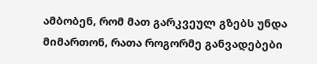ამბობენ, რომ მათ გარკვეულ გზებს უნდა მიმართონ, რათა როგორმე განვადებები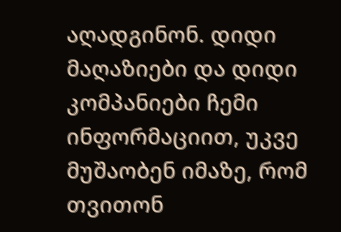აღადგინონ. დიდი მაღაზიები და დიდი კომპანიები ჩემი ინფორმაციით, უკვე მუშაობენ იმაზე, რომ თვითონ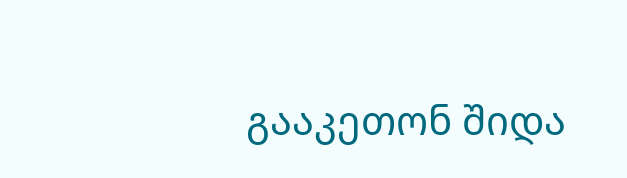გააკეთონ შიდა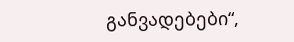განვადებები“,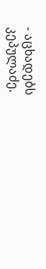- აცხადებს კეპულაძე.